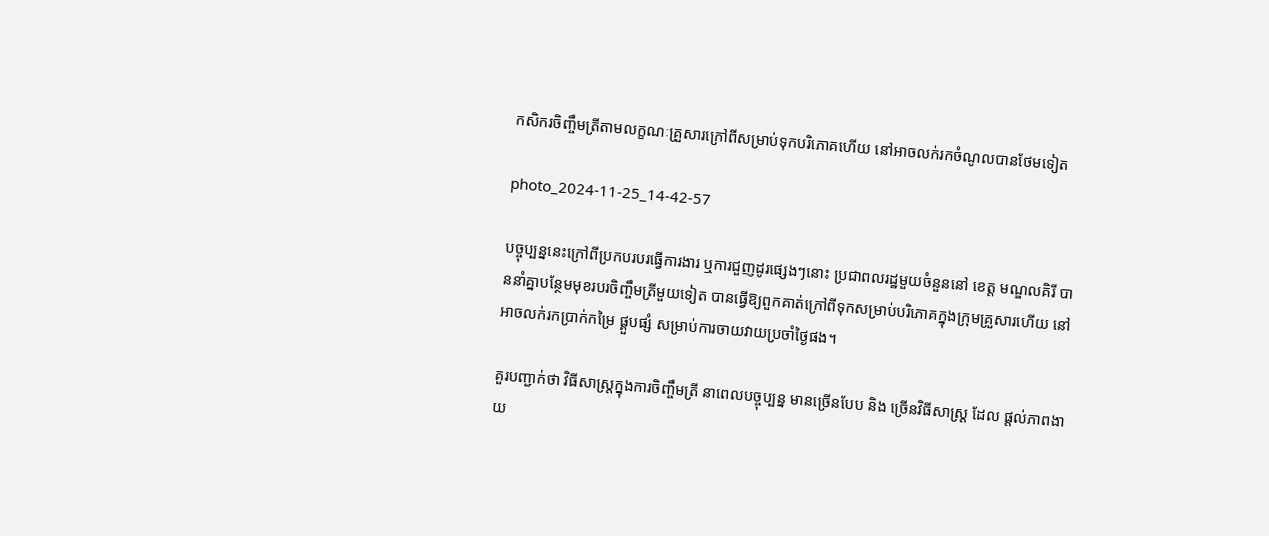កសិករចិញ្ចឹមត្រីតាមលក្ខណៈគ្រួសារក្រៅពីសម្រាប់ទុកបរិភោគហើយ នៅអាចលក់រកចំណូលបានថែមទៀត

photo_2024-11-25_14-42-57

បច្ចុប្បន្ននេះក្រៅពីប្រកបរបរធ្វើការងារ ឬការជួញដូរផ្សេងៗនោះ ប្រជាពលរដ្ឋមួយចំនួននៅ ខេត្ត មណ្ឌលគិរី បាននាំគ្នាបន្ថែមមុខរបរចិញ្ចឹមត្រីមួយទៀត បានធ្វើឱ្យពួកគាត់ក្រៅពីទុកសម្រាប់បរិភោគក្នុងក្រុមគ្រួសារហើយ នៅអាចលក់រកប្រាក់កម្រៃ ផ្គួបផ្សំ សម្រាប់ការចាយវាយប្រចាំថ្ងៃផង។

គួរបញ្ជាក់ថា វិធីសាស្រ្តក្នុងការចិញ្ចឹមត្រី នាពេលបច្ចុប្បន្ន មានច្រើនបែប និង ច្រើនវិធីសាស្រ្ត ដែល ផ្តល់ភាពងាយ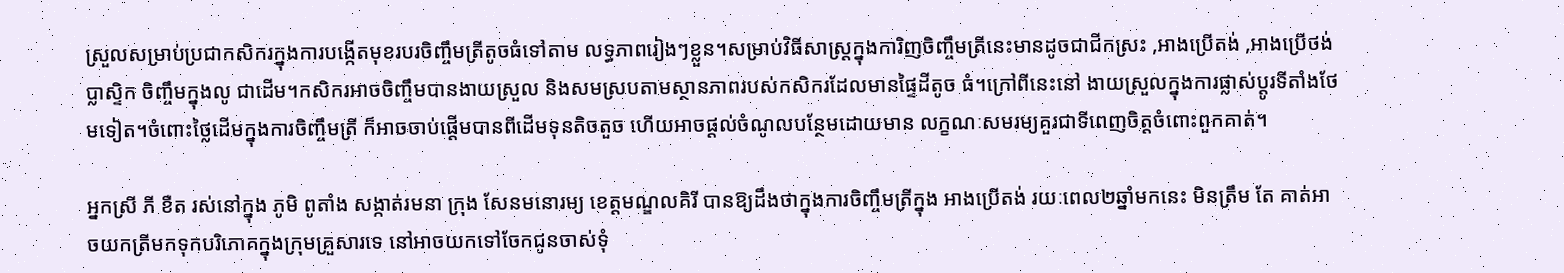ស្រួលសម្រាប់ប្រជាកសិករក្នុងការបង្កើតមុខរបរចិញ្ចឹមត្រីតូចធំទៅតាម លទ្ធភាពរៀងៗខ្លួន។សម្រាប់វិធីសាស្រ្តក្នុងការិញចិញ្ចឹមត្រីនេះមានដូចជាជីកស្រះ ,អាងប្រើតង់ ,អាងប្រើថង់ប្លាស្ទិក ចិញ្ចឹមក្នុងលូ ជាដើម។កសិករអាចចិញ្ចឹមបានងាយស្រួល និងសមស្របតាមស្ថានភាពរបស់កសិករដែលមានផ្ទៃដីតូច ធំ។ក្រៅពីនេះនៅ ងាយស្រួលក្នុងការផ្លាស់ប្ដូរទីតាំងថែមទៀត។ចំពោះថ្លៃដើមក្នុងការចិញ្ចឹមត្រី ក៏អាចចាប់ផ្ដើមបានពីដើមទុនតិចតួច ហើយអាចផ្ដល់ចំណូលបន្ថែមដោយមាន លក្ខណៈសមរម្យគួរជាទីពេញចិត្តចំពោះពួកគាត់។

អ្នកស្រី ភី ខឺត រស់នៅក្នុង ភូមិ ពូតាំង សង្កាត់រមនា ក្រុង សែនមនោរម្យ ខេត្តមណ្ឌលគិរី បានឱ្យដឹងថាក្នុងការចិញ្ចឹមត្រីក្នុង អាងប្រើតង់ រយៈពេល២ឆ្នាំមកនេះ មិនត្រឹម តែ គាត់អាចយកត្រីមកទុកបរិភោគក្នុងក្រុមគ្រួសារទេ នៅអាចយកទៅចែកជូនចាស់ទុំ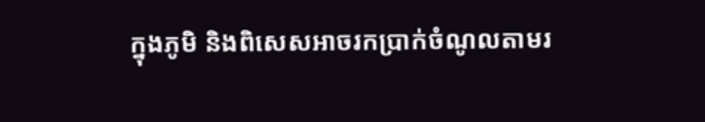ក្នុងភូមិ និងពិសេសអាចរកប្រាក់ចំណូលតាមរ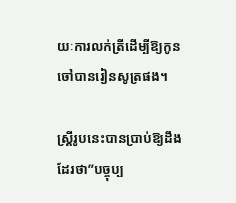យៈការលក់ត្រីដើម្បីឱ្យកូនចៅបានរៀនសូត្រផង។

ស្រ្តីរូបនេះបានប្រាប់ឱ្យដឹងដែរថា”បច្ចុប្ប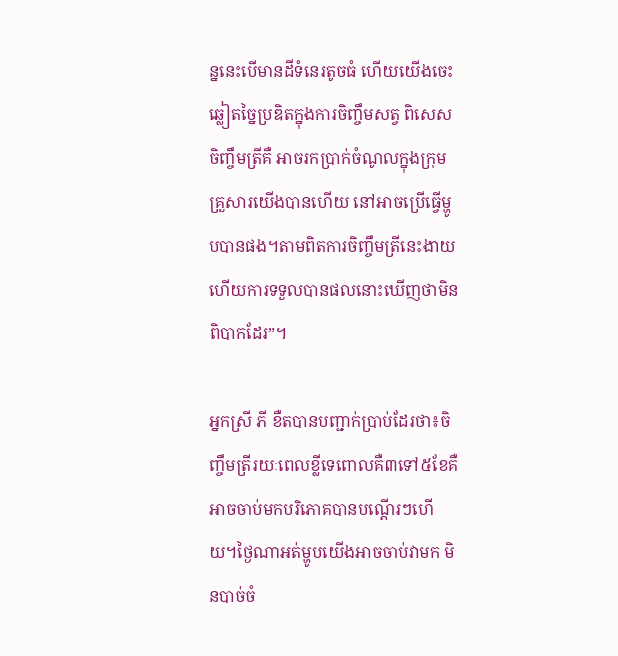ន្ននេះបើមានដីទំនេរតូចធំ ហើយយើងចេះឆ្លៀតច្នៃប្រឌិតក្នុងការចិញ្ចឹមសត្វ ពិសេសចិញ្ចឹមត្រីគឺ អាចរកប្រាក់ចំណូលក្នុងក្រុមគ្រួសារយើងបានហើយ នៅអាចប្រើធ្វើម្ហូបបានផង។តាមពិតការចិញ្ចឹមត្រីនេះងាយ ហើយការទទួលបានផលនោះឃើញថាមិនពិបាកដែរ”។

អ្នកស្រី ភី ខឺតបានបញ្ជាក់ប្រាប់ដែរថា៖ចិញ្ចឹមត្រីរយៈពេលខ្លីទេពោលគឺ៣ទៅ៥ខែគឺអាចចាប់មកបរិភោគបានបណ្តើរៗហើយ។ថ្ងៃណាអត់ម្ហូបយើងអាចចាប់វាមក មិនបាច់ចំ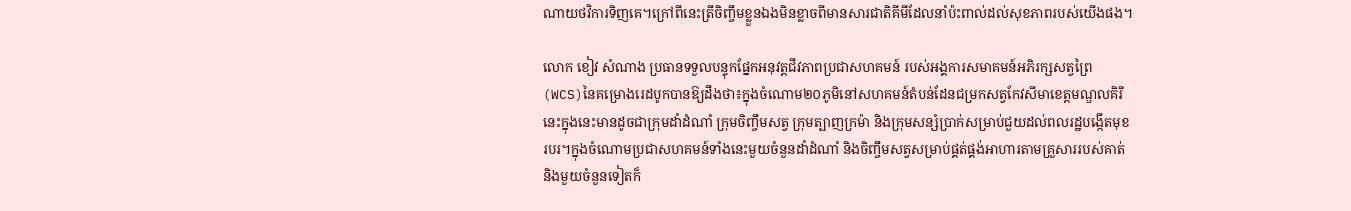ណាយថវិការទិញគេ។ក្រៅពីនេះត្រីចិញ្ចឹមខ្លួនឯងមិនខ្លាចពីមានសារជាតិគីមីដែលនាំប៉ះពាល់ដល់សុខភាពរបស់យើងផង។

លោក ខៀវ សំណាង ប្រធានទទួលបន្ទុកផ្នែកអនុវត្តជីវភាពប្រជាសហគមន៍ របស់អង្គការសមាគមន៍អភិរក្សសត្វព្រៃ (WCS)នៃគម្រោងរេដបូកបានឱ្យដឹងថា៖ក្នុងចំណោម២០ភូមិនៅសហគមន៍តំបន់ដែនជម្រកសត្វកែវសីមាខេត្តមណ្ឌលគិរីនេះក្នុងនេះមានដូចជាក្រុមដាំដំណាំ ក្រុមចិញ្ចឹមសត្វ ក្រុមត្បាញក្រម៉ា និងក្រុមសន្សំប្រាក់សម្រាប់ជួយដល់ពលរដ្ឋបង្កើតមុខរបរ។ក្នុងចំណោមប្រជាសហគមន៍ទាំងនេះមួយចំនួនដាំដំណាំ និងចិញ្ចឹមសត្វសម្រាប់ផ្គត់ផ្គង់អាហារតាមគ្រួសាររបស់គាត់ និងមួយចំនួនទៀតក៏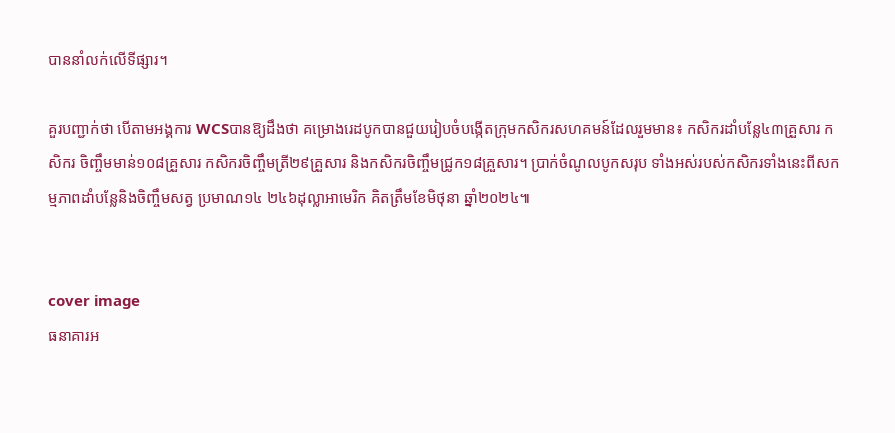បាននាំលក់លើទីផ្សារ។

គួរបញ្ជាក់ថា បើតាមអង្គការ WCSបានឱ្យដឹងថា គម្រោងរេដបូកបានជួយរៀបចំបង្កើតក្រុមកសិករសហគមន៍ដែលរួមមាន៖ កសិករដាំបន្លែ៤៣គ្រួសារ កសិករ ចិញ្ចឹមមាន់១០៨គ្រួសារ កសិករចិញ្ចឹមត្រី២៩គ្រួសារ និងកសិករចិញ្ចឹមជ្រូក១៨គ្រួសារ។ ប្រាក់ចំណូលបូកសរុប ទាំងអស់របស់កសិករទាំងនេះពីសកម្មភាពដាំបន្លែនិងចិញ្ចឹមសត្វ ប្រមាណ១៤ ២៤៦ដុល្លាអាមេរិក គិតត្រឹមខែមិថុនា ឆ្នាំ២០២៤៕


cover image
ធនាគារអ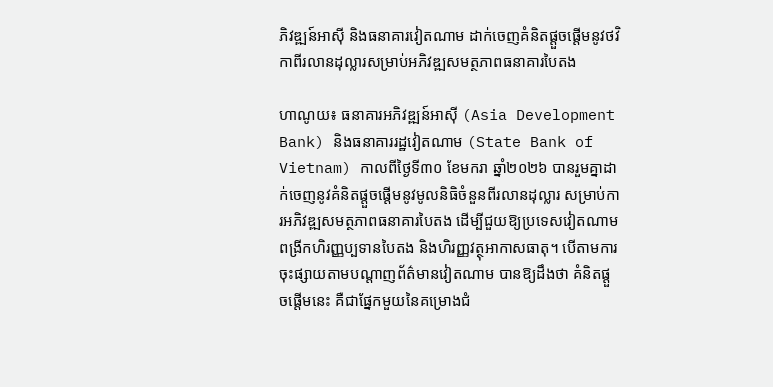ភិវឌ្ឍន៍អាស៊ី និងធនាគារវៀតណាម ដាក់ចេញគំនិតផ្តួចផ្តើមនូវថវិកាពីរលានដុល្លារសម្រាប់អភិវឌ្ឍសមត្ថភាពធនាគារបៃតង

ហាណូយ៖ ធនាគារអភិវឌ្ឍន៍អាស៊ី (Asia Development Bank) និងធនាគាររដ្ឋវៀតណាម (State Bank of Vietnam) កាលពីថ្ងៃទី៣០ ខែមករា ឆ្នាំ២០២៦ បានរួមគ្នាដាក់ចេញនូវគំនិតផ្តួចផ្តើមនូវមូលនិធិចំនួនពីរលានដុល្លារ សម្រាប់ការអភិវឌ្ឍសមត្ថភាពធនាគារបៃតង ដើម្បីជួយឱ្យប្រទេសវៀតណាមពង្រីកហិរញ្ញប្បទានបៃតង និងហិរញ្ញវត្ថុអាកាសធាតុ។ បើតាមការចុះផ្សាយតាមបណ្តាញព័ត៌មានវៀតណាម បានឱ្យដឹងថា គំនិតផ្តួចផ្តើមនេះ គឺជាផ្នែកមួយនៃគម្រោងជំ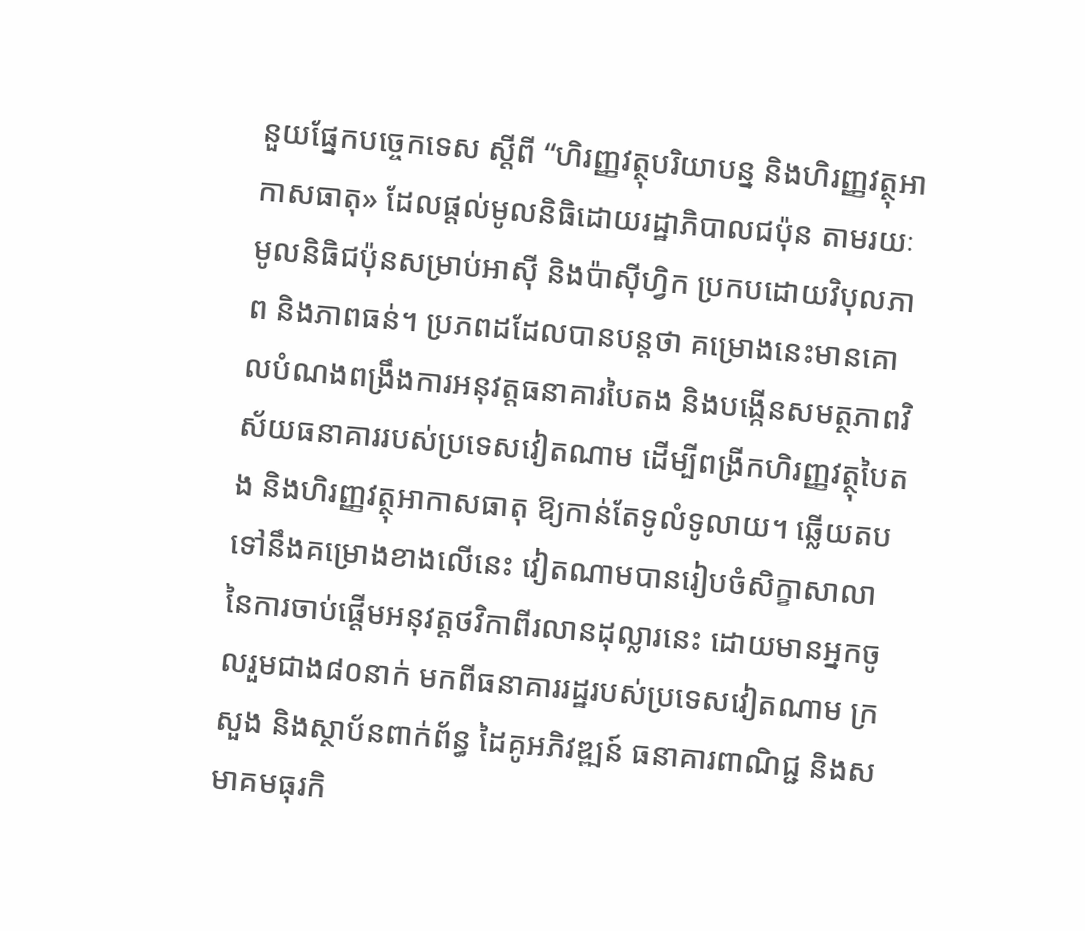នួយផ្នែកបច្ចេកទេស ស្តីពី “ហិរញ្ញវត្ថុបរិយាបន្ន និងហិរញ្ញវត្ថុអាកាសធាតុ» ដែលផ្តល់មូលនិធិដោយរដ្ឋាភិបាលជប៉ុន តាមរយៈមូលនិធិជប៉ុនសម្រាប់អាស៊ី និងប៉ាស៊ីហ្វិក ប្រកបដោយវិបុលភាព និងភាពធន់។ ប្រភពដដែលបានបន្តថា គម្រោងនេះមានគោលបំណងពង្រឹងការអនុវត្តធនាគារបៃតង និងបង្កើនសមត្ថភាពវិស័យធនាគាររបស់ប្រទេសវៀតណាម ដើម្បីពង្រីកហិរញ្ញវត្ថុបៃតង និងហិរញ្ញវត្ថុអាកាសធាតុ ឱ្យកាន់តែទូលំទូលាយ។ ឆ្លើយតបទៅនឹងគម្រោងខាងលើនេះ វៀតណាមបានរៀបចំសិក្ខាសាលានៃការចាប់ផ្តើមអនុវត្តថវិកាពីរលានដុល្លារនេះ ដោយមានអ្នកចូលរួមជាង៨០នាក់ មកពីធនាគាររដ្ឋរបស់ប្រទេសវៀតណាម ក្រសួង និងស្ថាប័នពាក់ព័ន្ធ ដៃគូអភិវឌ្ឍន៍ ធនាគារពាណិជ្ជ និងសមាគមធុរកិ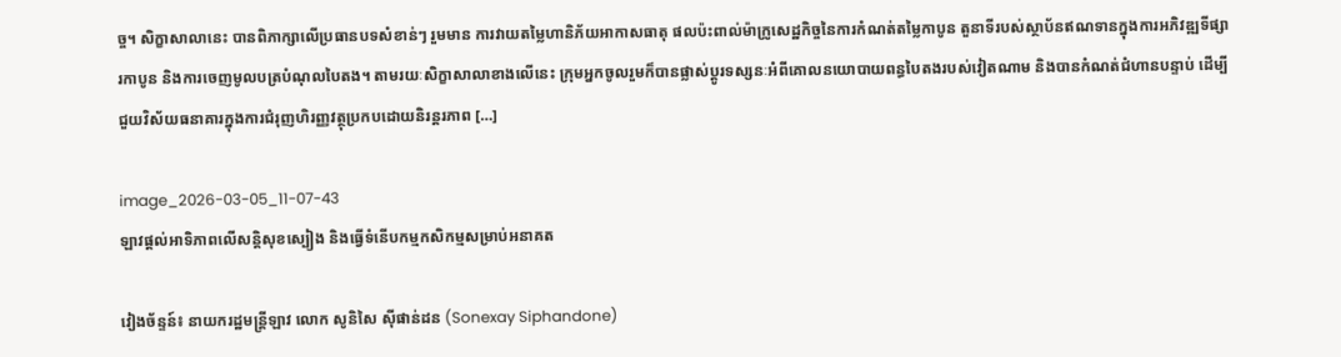ច្ច។ សិក្ខាសាលានេះ បានពិភាក្សាលើប្រធានបទសំខាន់ៗ រួមមាន ការវាយតម្លៃហានិភ័យអាកាសធាតុ ផលប៉ះពាល់ម៉ាក្រូសេដ្ឋកិច្ចនៃការកំណត់តម្លៃកាបូន តួនាទីរបស់ស្ថាប័នឥណទានក្នុងការអភិវឌ្ឍទីផ្សារកាបូន និងការចេញមូលបត្របំណុលបៃតង។ តាមរយៈសិក្ខាសាលាខាងលើនេះ ក្រុមអ្នកចូលរួមក៏បានផ្លាស់ប្តូរទស្សនៈអំពីគោលនយោបាយពន្ធបៃតងរបស់វៀតណាម និងបានកំណត់ជំហានបន្ទាប់ ដើម្បីជួយវិស័យធនាគារក្នុងការជំរុញហិរញ្ញវត្ថុប្រកបដោយនិរន្តរភាព […]

image_2026-03-05_11-07-43
ឡាវផ្តល់អាទិភាពលើសន្តិសុខស្បៀង និងធ្វើទំនើបកម្មកសិកម្មសម្រាប់អនាគត

វៀងច័ន្ទន៍៖ នាយករដ្ឋមន្ត្រីឡាវ លោក សូនិសៃ ស៊ីផាន់ដន (Sonexay Siphandone)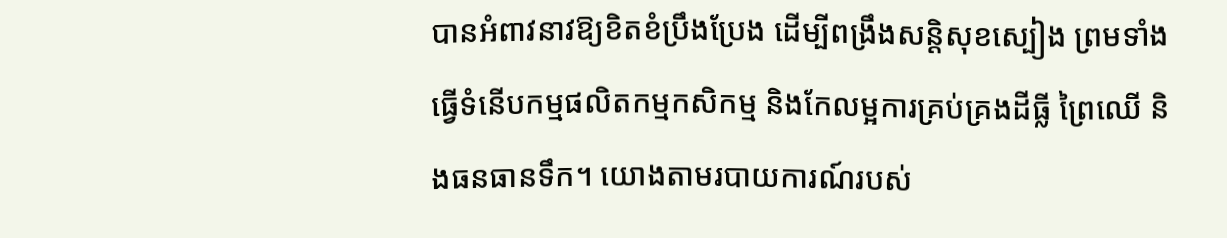បានអំពាវនាវឱ្យខិតខំប្រឹងប្រែង ដើម្បីពង្រឹងសន្តិសុខស្បៀង ព្រមទាំងធ្វើទំនើបកម្មផលិតកម្មកសិកម្ម និងកែលម្អការគ្រប់គ្រងដីធ្លី ព្រៃឈើ និងធនធានទឹក។ យោងតាមរបាយការណ៍របស់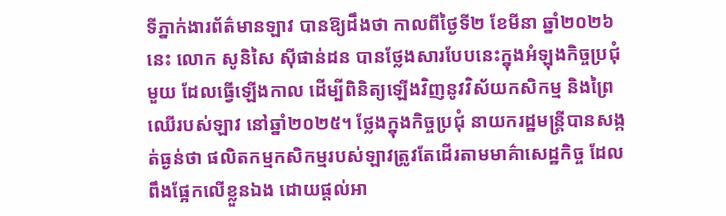ទីភ្នាក់ងារព័ត៌មានឡាវ បានឱ្យដឹងថា កាលពីថ្ងៃទី២ ខែមីនា ឆ្នាំ២០២៦នេះ លោក សូនិសៃ ស៊ីផាន់ដន បានថ្លែងសារបែបនេះក្នុងអំឡុងកិច្ចប្រជុំមួយ ដែលធ្វើឡើងកាល ដើម្បីពិនិត្យឡើងវិញនូវវិស័យកសិកម្ម និងព្រៃឈើរបស់ឡាវ នៅឆ្នាំ២០២៥។ ថ្លែងក្នុងកិច្ចប្រជុំ នាយករដ្ឋមន្ត្រីបានសង្កត់ធ្ងន់ថា ផលិតកម្មកសិកម្មរបស់ឡាវត្រូវតែដើរតាមមាគ៌ាសេដ្ឋកិច្ច ដែលពឹងផ្អែកលើខ្លួនឯង ដោយផ្តល់អា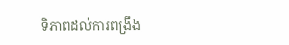ទិភាពដល់ការពង្រឹង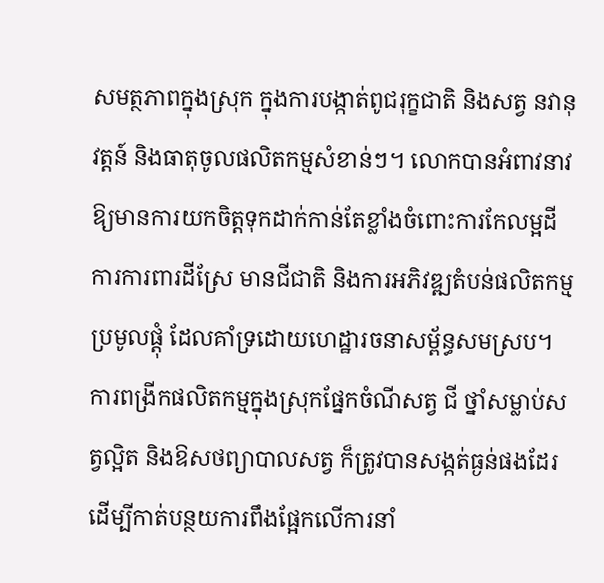សមត្ថភាពក្នុងស្រុក ក្នុងការបង្កាត់ពូជរុក្ខជាតិ និងសត្វ នវានុវត្តន៍ និងធាតុចូលផលិតកម្មសំខាន់ៗ។ លោកបានអំពាវនាវឱ្យមានការយកចិត្តទុកដាក់កាន់តែខ្លាំងចំពោះការកែលម្អដី ការការពារដីស្រែ មានជីជាតិ និងការអភិវឌ្ឍតំបន់ផលិតកម្មប្រមូលផ្តុំ ដែលគាំទ្រដោយហេដ្ឋារចនាសម្ព័ន្ធសមស្រប។ ការពង្រីកផលិតកម្មក្នុងស្រុកផ្នែកចំណីសត្វ ជី ថ្នាំសម្លាប់សត្វល្អិត និងឱសថព្យាបាលសត្វ ក៏ត្រូវបានសង្កត់ធ្ងន់ផងដែរ ដើម្បីកាត់បន្ថយការពឹងផ្អែកលើការនាំ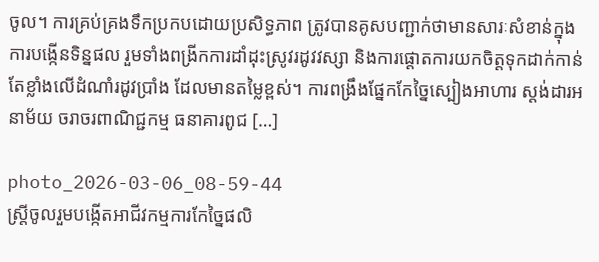ចូល។ ការគ្រប់គ្រងទឹកប្រកបដោយប្រសិទ្ធភាព ត្រូវបានគូសបញ្ជាក់ថាមានសារៈសំខាន់ក្នុងការបង្កើនទិន្នផល រួមទាំងពង្រីកការដាំដុះស្រូវរដូវវស្សា និងការផ្តោតការយកចិត្តទុកដាក់កាន់តែខ្លាំងលើដំណាំរដូវប្រាំង ដែលមានតម្លៃខ្ពស់។ ការពង្រឹងផ្នែកកែច្នៃស្បៀងអាហារ ស្តង់ដារអនាម័យ ចរាចរពាណិជ្ជកម្ម ធនាគារពូជ […]

photo_2026-03-06_08-59-44
ស្ត្រីចូលរួមបង្កើតអាជីវកម្មការកែច្នៃផលិ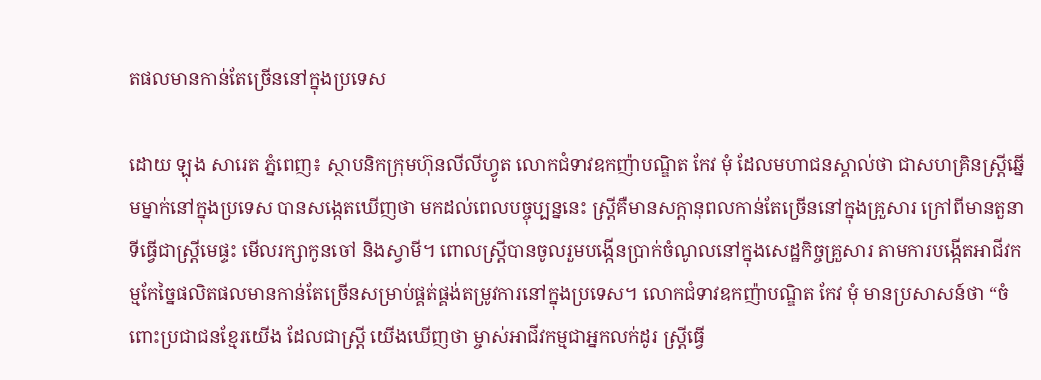តផលមានកាន់តែច្រើននៅក្នុងប្រទេស

ដោយ ឡុង សារេត ភ្នំពេញ៖ ស្ថាបនិកក្រុមហ៊ុនលីលីហ្វូត លោកជំទាវឧកញ៉ាបណ្ឌិត កែវ មុំ ដែលមហាជនស្គាល់ថា ជាសហគ្រិនស្ត្រីឆ្នើមម្នាក់នៅក្នុងប្រទេស បានសង្កេតឃើញថា មកដល់ពេលបច្ចុប្បន្ននេះ ស្ត្រីគឺមានសក្តានុពលកាន់តែច្រើននៅក្នុងគ្រួសារ ក្រៅពីមានតួនាទីធ្វើជាស្ត្រីមេផ្ទះ មើលរក្សាកូនចៅ និងស្វាមី។ ពោលស្ត្រីបានចូលរួមបង្កើនប្រាក់ចំណូលនៅក្នុងសេដ្ឋកិច្ចគ្រួសារ តាមការបង្កើតអាជីវកម្មកែច្នៃផលិតផលមានកាន់តែច្រើនសម្រាប់ផ្គត់ផ្គង់តម្រូវការនៅក្នុងប្រទេស។ លោកជំទាវឧកញ៉ាបណ្ឌិត កែវ មុំ មានប្រសាសន៍ថា “ចំពោះប្រជាជនខ្មែរយើង ដែលជាស្ត្រី យើងឃើញថា ម្ចាស់អាជីវកម្មជាអ្នកលក់ដូរ ស្ត្រីធ្វើ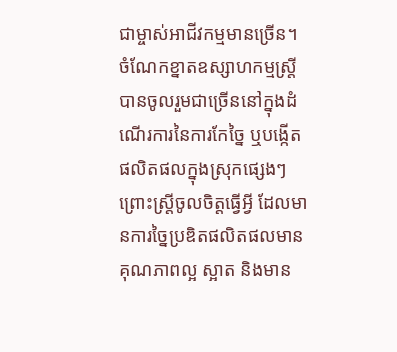ជាម្ចាស់អាជីវកម្មមានច្រើន។ ចំណែកខ្នាតឧស្សាហកម្មស្ត្រីបានចូលរួមជាច្រើននៅក្នុងដំណើរការនៃការកែច្នៃ ឬបង្កើតផលិតផលក្នុងស្រុកផ្សេងៗ ព្រោះស្ត្រីចូលចិត្តធ្វើអ្វី ដែលមានការច្នៃប្រឌិតផលិតផលមានគុណភាពល្អ ស្អាត និងមាន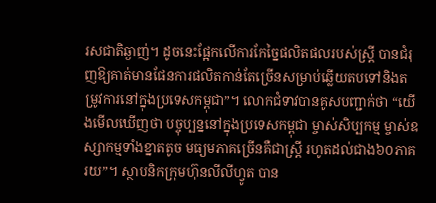រសជាតិឆ្ងាញ់។ ដូចនេះផ្អែកលើការកែច្នៃផលិតផលរបស់ស្ត្រី បានជំរុញឱ្យគាត់មានផែនការផលិតកាន់តែច្រើនសម្រាប់ឆ្លើយតបទៅនិងតម្រូវការនៅក្នុងប្រទេសកម្ពុជា”។ លោកជំទាវបានគូសបញ្ជាក់ថា “យើងមើលឃើញថា បច្ចុប្បន្ននៅក្នុងប្រទេសកម្ពុជា ម្ចាស់សិប្បកម្ម ម្ចាស់ឧស្សាកម្មទាំងខ្នាតតូច មធ្យមភាគច្រើនគឺជាស្ត្រី រហូតដល់ជាង៦០ភាគរយ”។ ស្ថាបនិកក្រុមហ៊ុនលីលីហ្វូត បាន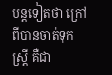បន្តទៀតថា ក្រៅពីបានចាត់ទុកស្ត្រី គឺជា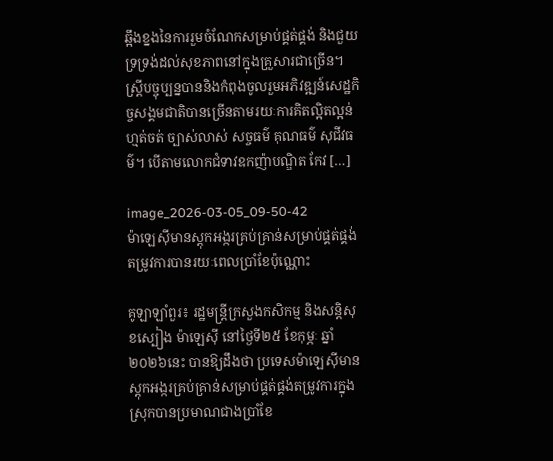ឆ្អឹងខ្នងនៃការរួមចំណែកសម្រាប់ផ្គត់ផ្គង់ និងជួយទ្រទ្រង់ដល់សុខភាពនៅក្នុងគ្រួសារជាច្រើន។ ស្ត្រីបច្ចុប្បន្នបាននិងកំពុងចូលរួមអភិវឌ្ឍន៍សេដ្ឋកិច្ចសង្គមជាតិបានច្រើនតាមរយៈការគិតល្អិតល្អន់ ហ្មត់ចត់ ច្បាស់លាស់ សច្ចធម៌ គុណធម៌ សុជីវធម៌។ បើតាមលោកជំទាវឧកញ៉ាបណ្ឌិត កែវ […]

image_2026-03-05_09-50-42
ម៉ាឡេស៊ីមានស្តុកអង្ករគ្រប់គ្រាន់សម្រាប់ផ្គត់ផ្គង់តម្រូវការបានរយៈពេលប្រាំខែប៉ុណ្ណោះ

គូឡាឡាំពួរ៖ រដ្ឋមន្ត្រីក្រសួងកសិកម្ម និងសន្តិសុខស្បៀង ម៉ាឡេស៊ី នៅថ្ងៃទី២៥ ខែកុម្ភៈ ឆ្នាំ២០២៦នេះ បានឱ្យដឹងថា ប្រទេសម៉ាឡេស៊ីមានស្តុកអង្ករគ្រប់គ្រាន់សម្រាប់ផ្គត់ផ្គង់តម្រូវការក្នុងស្រុកបានប្រមាណជាងប្រាំខែ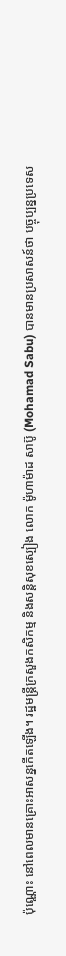ប៉ុណ្ណោះ នៅពេលមានគ្រោះអាសន្នកើតឡើង។ រដ្ឋមន្ត្រីក្រសួងកសិកម្ម និងសន្តិសុខស្បៀង លោក ម៉ូហាម៉ាដ សាប៊ូ (Mohamad Sabu) បានមានប្រសាសន៍ថា បច្ចុប្បន្នប្រទេស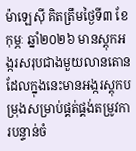ម៉ាឡេស៊ី គិតត្រឹមថ្ងៃទី៣ ខែកុម្ភៈ ឆ្នាំ២០២៦ មានស្តុកអង្ករសរុបជាងមួយលានតោន ដែលក្នុងនេះមានអង្ករស្តុកបម្រុងសម្រាប់ផ្គត់ផ្គង់តម្រូវការបន្ទាន់ចំ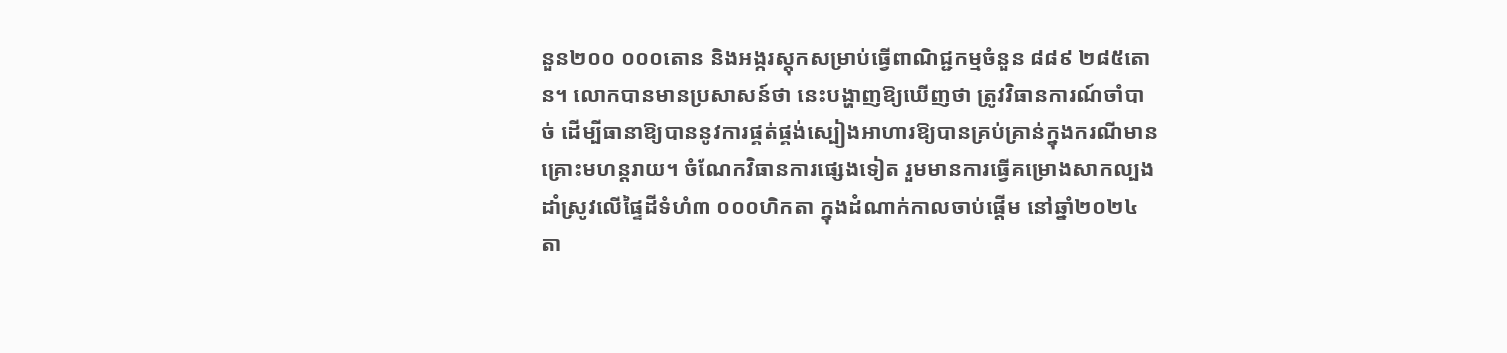នួន២០០ ០០០តោន និងអង្ករស្តុកសម្រាប់ធ្វើពាណិជ្ជកម្មចំនួន ៨៨៩ ២៨៥តោន។ លោកបានមានប្រសាសន៍ថា នេះបង្ហាញឱ្យឃើញថា ត្រូវវិធានការណ៍ចាំបាច់ ដើម្បីធានាឱ្យបាននូវការផ្គត់ផ្គង់ស្បៀងអាហារឱ្យបានគ្រប់គ្រាន់ក្នុងករណីមានគ្រោះមហន្តរាយ។ ចំណែកវិធានការផ្សេងទៀត រួមមានការធ្វើគម្រោងសាកល្បងដាំស្រូវលើផ្ទៃដីទំហំ៣ ០០០ហិកតា ក្នុងដំណាក់កាលចាប់ផ្តើម នៅឆ្នាំ២០២៤ តា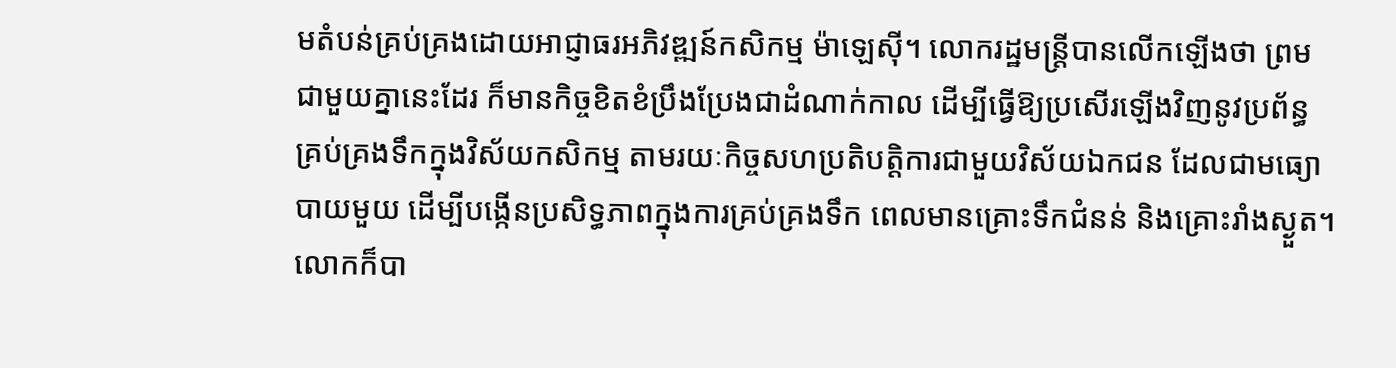មតំបន់គ្រប់គ្រងដោយអាជ្ញាធរអភិវឌ្ឍន៍កសិកម្ម ម៉ាឡេស៊ី។ លោករដ្ឋមន្ត្រីបានលើកឡើងថា ព្រមជាមួយគ្នានេះដែរ ក៏មានកិច្ចខិតខំប្រឹងប្រែងជាដំណាក់កាល ដើម្បីធ្វើឱ្យប្រសើរឡើងវិញនូវប្រព័ន្ធគ្រប់គ្រងទឹកក្នុងវិស័យកសិកម្ម តាមរយៈកិច្ចសហប្រតិបត្តិការជាមួយវិស័យឯកជន ដែលជាមធ្យោបាយមួយ ដើម្បីបង្កើនប្រសិទ្ធភាពក្នុងការគ្រប់គ្រងទឹក ពេលមានគ្រោះទឹកជំនន់ និងគ្រោះរាំងស្ងួត។ លោកក៏បា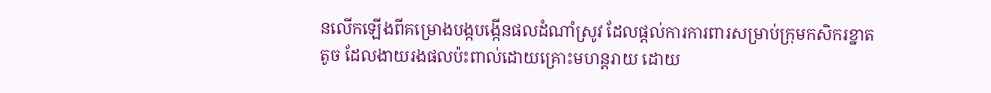នលើកឡើងពីគម្រោងបង្កបង្កើនផលដំណាំស្រូវ ដែលផ្តល់ការការពារសម្រាប់ក្រុមកសិករខ្នាតតូច ដែលងាយរងផលប៉ះពាល់ដោយគ្រោះមហន្តរាយ ដោយ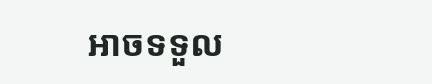អាចទទួល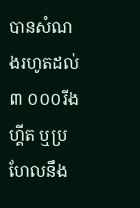បានសំណងរហូតដល់៣ ០០០រីងហ្គីត ឬប្រហែលនឹង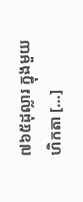៧៦៥ដុល្លារ ក្នុងមួយហិកតា […]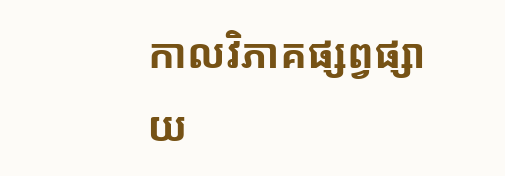កាលវិភាគផ្សព្វផ្សាយ